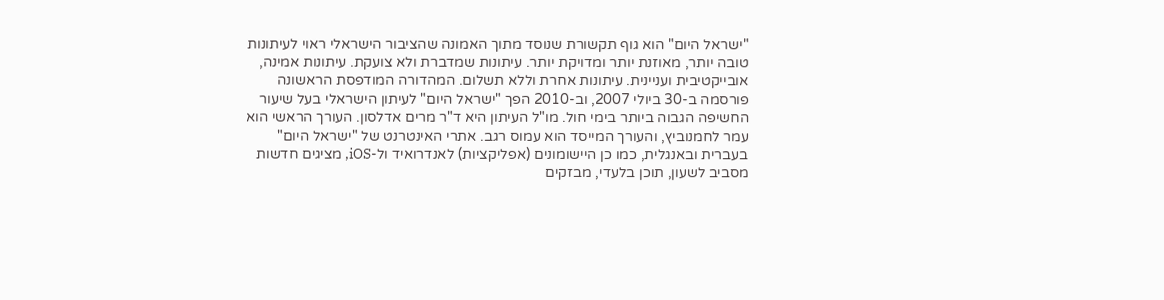"ישראל היום" הוא גוף תקשורת שנוסד מתוך האמונה שהציבור הישראלי ראוי לעיתונות טובה יותר, מאוזנת יותר ומדויקת יותר. עיתונות שמדברת ולא צועקת. עיתונות אמינה, אובייקטיבית ועניינית. עיתונות אחרת וללא תשלום. המהדורה המודפסת הראשונה פורסמה ב-30 ביולי 2007, וב-2010 הפך "ישראל היום" לעיתון הישראלי בעל שיעור החשיפה הגבוה ביותר בימי חול. מו"ל העיתון היא ד"ר מרים אדלסון. העורך הראשי הוא עמר לחמנוביץ, והעורך המייסד הוא עמוס רגב. אתרי האינטרנט של "ישראל היום" בעברית ובאנגלית, כמו כן היישומונים (אפליקציות) לאנדרואיד ול-iOS, מציגים חדשות מסביב לשעון, תוכן בלעדי, מבזקים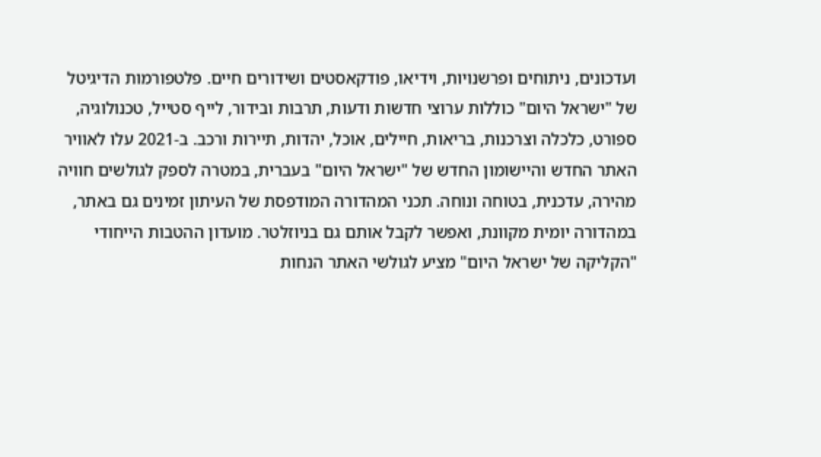ועדכונים, ניתוחים ופרשנויות, וידיאו, פודקאסטים ושידורים חיים. פלטפורמות הדיגיטל של "ישראל היום" כוללות ערוצי חדשות ודעות, תרבות ובידור, לייף סטייל, טכנולוגיה, ספורט, כלכלה וצרכנות, בריאות, חיילים, אוכל, יהדות, תיירות ורכב. ב-2021 עלו לאוויר האתר החדש והיישומון החדש של "ישראל היום" בעברית, במטרה לספק לגולשים חוויה מהירה, עדכנית, בטוחה ונוחה. תכני המהדורה המודפסת של העיתון זמינים גם באתר, במהדורה יומית מקוונת, ואפשר לקבל אותם גם בניוזלטר. מועדון ההטבות הייחודי "הקליקה של ישראל היום" מציע לגולשי האתר הנחות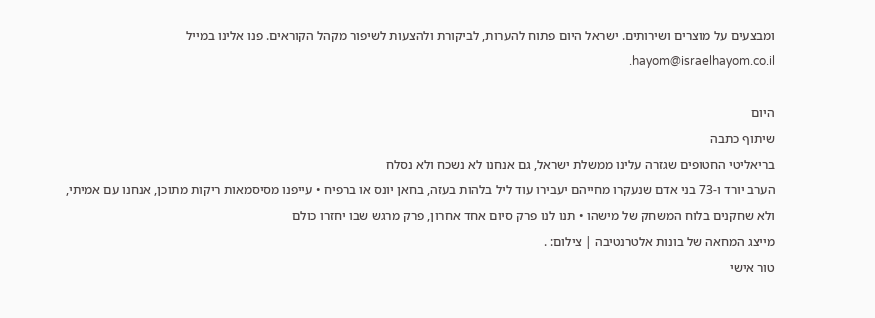ומבצעים על מוצרים ושירותים. ישראל היום פתוח להערות, לביקורת ולהצעות לשיפור מקהל הקוראים. פנו אלינו במייל hayom@israelhayom.co.il.

היום
שיתוף כתבה
בריאליטי החטופים שגזרה עלינו ממשלת ישראל, גם אנחנו לא נשכח ולא נסלח
הערב יורד ו-73 בני אדם שנעקרו מחייהם יעבירו עוד ליל בלהות בעזה, בחאן יונס או ברפיח • עייפנו מסיסמאות ריקות מתוכן, אנחנו עם אמיתי, ולא שחקנים בלוח המשחק של מישהו • תנו לנו פרק סיום אחד אחרון, פרק מרגש שבו יחזרו כולם
מייצג המחאה של בונות אלטרנטיבה | צילום: .
טור אישי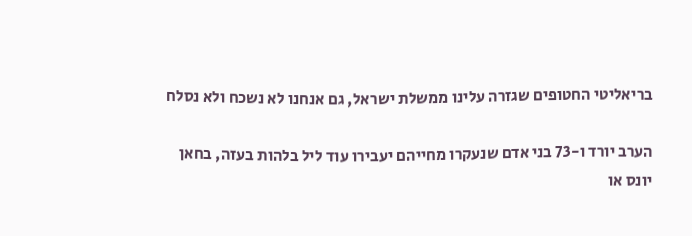בריאליטי החטופים שגזרה עלינו ממשלת ישראל, גם אנחנו לא נשכח ולא נסלח

הערב יורד ו-73 בני אדם שנעקרו מחייהם יעבירו עוד ליל בלהות בעזה, בחאן יונס או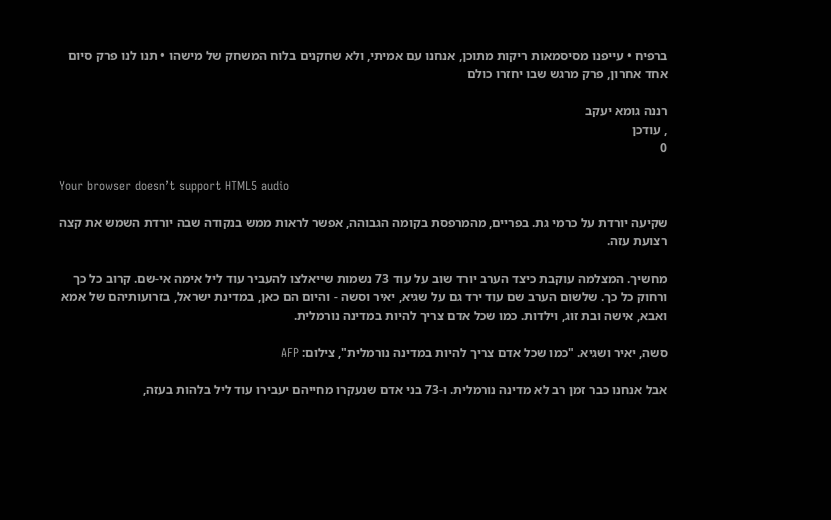ברפיח • עייפנו מסיסמאות ריקות מתוכן, אנחנו עם אמיתי, ולא שחקנים בלוח המשחק של מישהו • תנו לנו פרק סיום אחד אחרון, פרק מרגש שבו יחזרו כולם

רננה גומא יעקב
, עודכן
0

Your browser doesn’t support HTML5 audio

שקיעה יורדת על כרמי גת. בפריים, מהמרפסת בקומה הגבוהה, אפשר לראות ממש בנקודה שבה יורדת השמש את קצה רצועת עזה.

מחשיך. המצלמה עוקבת כיצד הערב יורד שוב על עוד 73 נשמות שייאלצו להעביר עוד ליל אימה אי-שם. קרוב כל כך ורחוק כל כך. שלשום הערב שם עוד ירד גם על שגיא, יאיר וסשה - והיום הם כאן, במדינת ישראל, בזרועותיהם של אמא ואבא, אישה ובת זוג, וילדות. כמו שכל אדם צריך להיות במדינה נורמלית.

סשה, יאיר ושגיא. "כמו שכל אדם צריך להיות במדינה נורמלית", צילום: AFP

אבל אנחנו כבר זמן רב לא מדינה נורמלית. ו-73 בני אדם שנעקרו מחייהם יעבירו עוד ליל בלהות בעזה,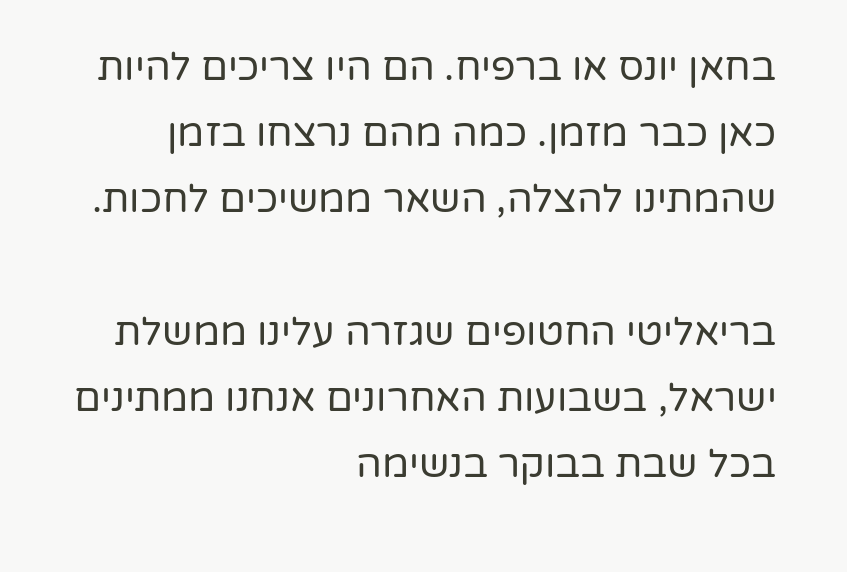בחאן יונס או ברפיח. הם היו צריכים להיות כאן כבר מזמן. כמה מהם נרצחו בזמן שהמתינו להצלה, השאר ממשיכים לחכות.

בריאליטי החטופים שגזרה עלינו ממשלת ישראל, בשבועות האחרונים אנחנו ממתינים בכל שבת בבוקר בנשימה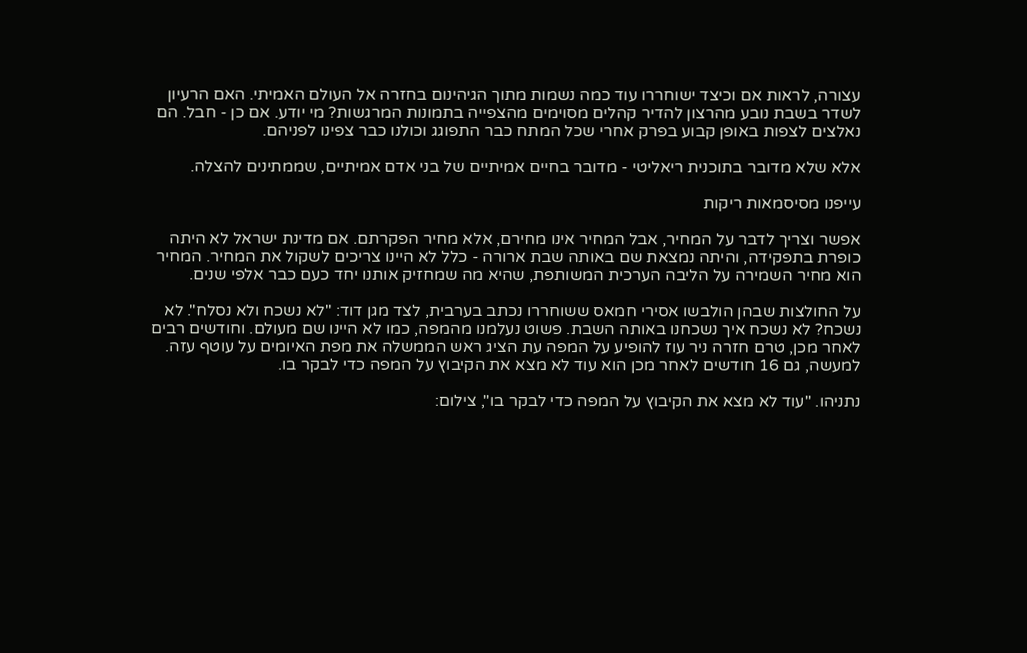עצורה, לראות אם וכיצד ישוחררו עוד כמה נשמות מתוך הגיהינום בחזרה אל העולם האמיתי. האם הרעיון לשדר בשבת נובע מהרצון להדיר קהלים מסוימים מהצפייה בתמונות המרגשות? מי יודע. אם כן - חבל. הם נאלצים לצפות באופן קבוע בפרק אחרי שכל המתח כבר התפוגג וכולנו כבר צפינו לפניהם.

אלא שלא מדובר בתוכנית ריאליטי - מדובר בחיים אמיתיים של בני אדם אמיתיים, שממתינים להצלה.

עייפנו מסיסמאות ריקות

אפשר וצריך לדבר על המחיר, אבל המחיר אינו מחירם, אלא מחיר הפקרתם. אם מדינת ישראל לא היתה כופרת בתפקידה, והיתה נמצאת שם באותה שבת ארורה - כלל לא היינו צריכים לשקול את המחיר. המחיר הוא מחיר השמירה על הליבה הערכית המשותפת, שהיא מה שמחזיק אותנו יחד כעם כבר אלפי שנים.

על החולצות שבהן הולבשו אסירי חמאס ששוחררו נכתב בערבית, לצד מגן דוד: "לא נשכח ולא נסלח". לא נשכח? לא נשכח איך נשכחנו באותה השבת. פשוט נעלמנו מהמפה, כמו לא היינו שם מעולם. וחודשים רבים לאחר מכן, טרם חזרה ניר עוז להופיע על המפה עת הציג ראש הממשלה את מפת האיומים על עוטף עזה. למעשה, גם 16 חודשים לאחר מכן הוא עוד לא מצא את הקיבוץ על המפה כדי לבקר בו.

נתניהו. "עוד לא מצא את הקיבוץ על המפה כדי לבקר בו", צילום: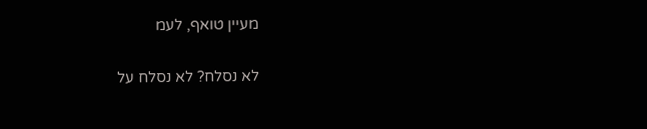מעיין טואף, לעמ

לא נסלח? לא נסלח על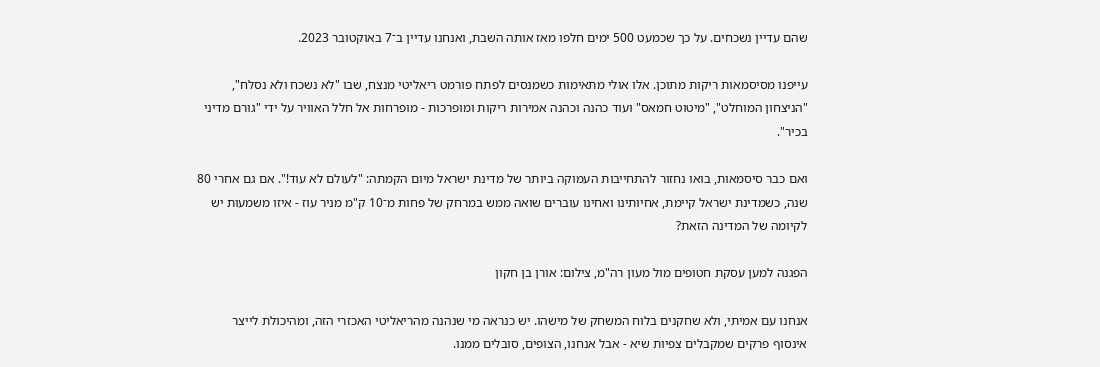שהם עדיין נשכחים. על כך שכמעט 500 ימים חלפו מאז אותה השבת, ואנחנו עדיין ב־7 באוקטובר 2023.

עייפנו מסיסמאות ריקות מתוכן. אלו אולי מתאימות כשמנסים לפתח פורמט ריאליטי מנצח, שבו "לא נשכח ולא נסלח", "הניצחון המוחלט", "מיטוט חמאס" ועוד כהנה וכהנה אמירות ריקות ומופרכות - מופרחות אל חלל האוויר על ידי "גורם מדיני בכיר".

ואם כבר סיסמאות, בואו נחזור להתחייבות העמוקה ביותר של מדינת ישראל מיום הקמתה: "לעולם לא עוד!". אם גם אחרי 80 שנה, כשמדינת ישראל קיימת, אחיותינו ואחינו עוברים שואה ממש במרחק של פחות מ־10 ק"מ מניר עוז - איזו משמעות יש לקיומה של המדינה הזאת?

הפגנה למען עסקת חטופים מול מעון רה"מ, צילום: אורן בן חקון

אנחנו עם אמיתי, ולא שחקנים בלוח המשחק של מישהו. יש כנראה מי שנהנה מהריאליטי האכזרי הזה, ומהיכולת לייצר אינסוף פרקים שמקבלים צפיות שיא - אבל אנחנו, הצופים, סובלים ממנו.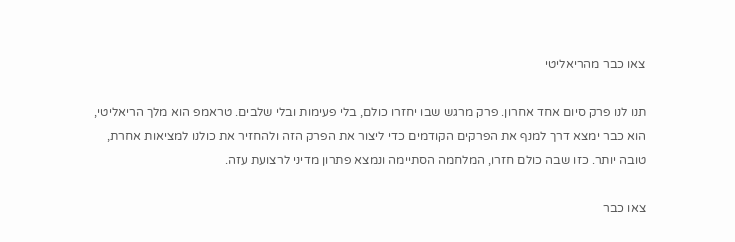צאו כבר מהריאליטי

תנו לנו פרק סיום אחד אחרון. פרק מרגש שבו יחזרו כולם, בלי פעימות ובלי שלבים. טראמפ הוא מלך הריאליטי, הוא כבר ימצא דרך למנף את הפרקים הקודמים כדי ליצור את הפרק הזה ולהחזיר את כולנו למציאות אחרת, טובה יותר. כזו שבה כולם חזרו, המלחמה הסתיימה ונמצא פתרון מדיני לרצועת עזה.

צאו כבר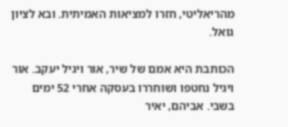מהריאליטי, חזרו למציאות האמיתית. ובא לציון גואל.

הכותבת היא אמם של שיר, אור ויגיל יעקב. אור ויגיל נחטפו ושוחררו בעסקה אחרי 52 ימים בשבי. אביהם, יאיר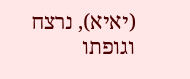(יאיא), נרצח וגופתו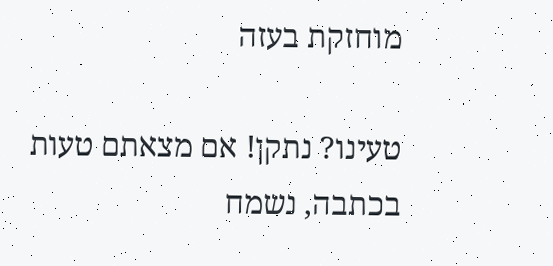מוחזקת בעזה

טעינו? נתקן! אם מצאתם טעות בכתבה, נשמח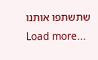שתשתפו אותנו
Load more...